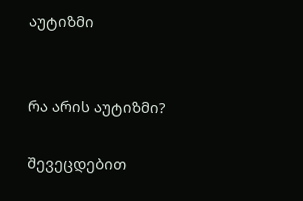აუტიზმი


რა არის აუტიზმი?

შევეცდებით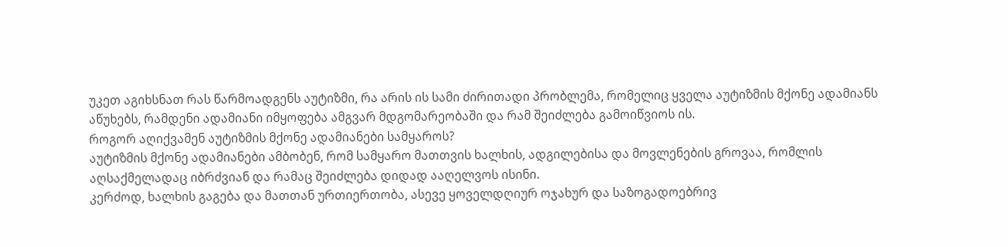უკეთ აგიხსნათ რას წარმოადგენს აუტიზმი, რა არის ის სამი ძირითადი პრობლემა, რომელიც ყველა აუტიზმის მქონე ადამიანს აწუხებს, რამდენი ადამიანი იმყოფება ამგვარ მდგომარეობაში და რამ შეიძლება გამოიწვიოს ის.
როგორ აღიქვამენ აუტიზმის მქონე ადამიანები სამყაროს?
აუტიზმის მქონე ადამიანები ამბობენ, რომ სამყარო მათთვის ხალხის, ადგილებისა და მოვლენების გროვაა, რომლის აღსაქმელადაც იბრძვიან და რამაც შეიძლება დიდად ააღელვოს ისინი.
კერძოდ, ხალხის გაგება და მათთან ურთიერთობა, ასევე ყოველდღიურ ოჯახურ და საზოგადოებრივ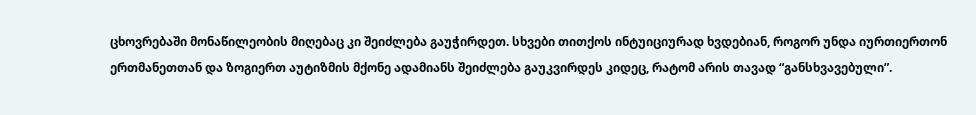ცხოვრებაში მონაწილეობის მიღებაც კი შეიძლება გაუჭირდეთ. სხვები თითქოს ინტუიციურად ხვდებიან, როგორ უნდა იურთიერთონ ერთმანეთთან და ზოგიერთ აუტიზმის მქონე ადამიანს შეიძლება გაუკვირდეს კიდეც, რატომ არის თავად “განსხვავებული”.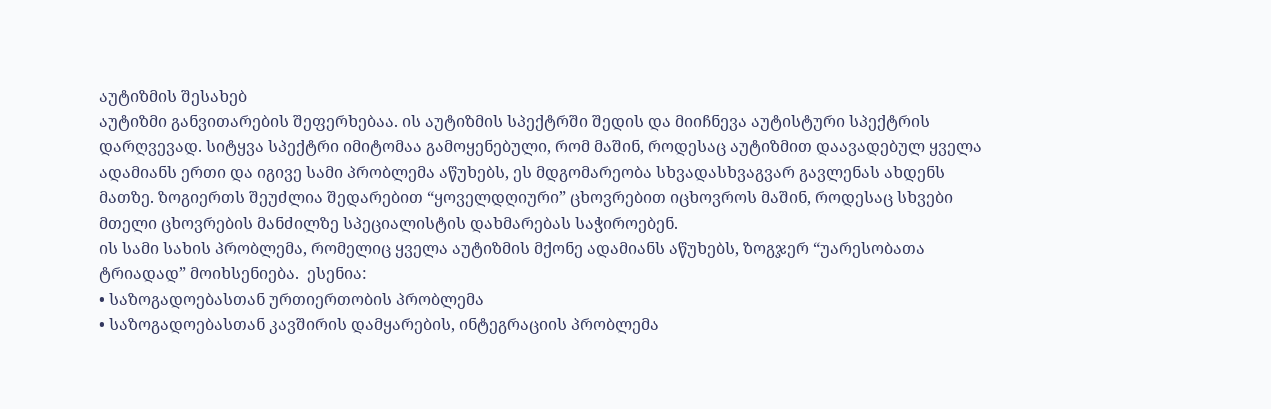აუტიზმის შესახებ
აუტიზმი განვითარების შეფერხებაა. ის აუტიზმის სპექტრში შედის და მიიჩნევა აუტისტური სპექტრის დარღვევად. სიტყვა სპექტრი იმიტომაა გამოყენებული, რომ მაშინ, როდესაც აუტიზმით დაავადებულ ყველა ადამიანს ერთი და იგივე სამი პრობლემა აწუხებს, ეს მდგომარეობა სხვადასხვაგვარ გავლენას ახდენს მათზე. ზოგიერთს შეუძლია შედარებით “ყოველდღიური” ცხოვრებით იცხოვროს მაშინ, როდესაც სხვები მთელი ცხოვრების მანძილზე სპეციალისტის დახმარებას საჭიროებენ.
ის სამი სახის პრობლემა, რომელიც ყველა აუტიზმის მქონე ადამიანს აწუხებს, ზოგჯერ “უარესობათა ტრიადად” მოიხსენიება.  ესენია:
• საზოგადოებასთან ურთიერთობის პრობლემა
• საზოგადოებასთან კავშირის დამყარების, ინტეგრაციის პრობლემა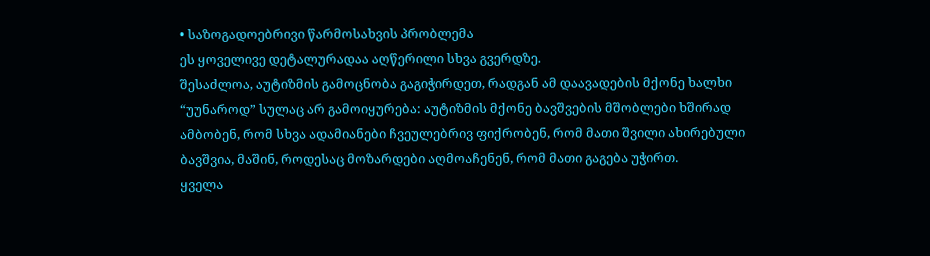• საზოგადოებრივი წარმოსახვის პრობლემა
ეს ყოველივე დეტალურადაა აღწერილი სხვა გვერდზე.
შესაძლოა, აუტიზმის გამოცნობა გაგიჭირდეთ, რადგან ამ დაავადების მქონე ხალხი “უუნაროდ” სულაც არ გამოიყურება: აუტიზმის მქონე ბავშვების მშობლები ხშირად ამბობენ, რომ სხვა ადამიანები ჩვეულებრივ ფიქრობენ, რომ მათი შვილი ახირებული ბავშვია, მაშინ, როდესაც მოზარდები აღმოაჩენენ, რომ მათი გაგება უჭირთ.
ყველა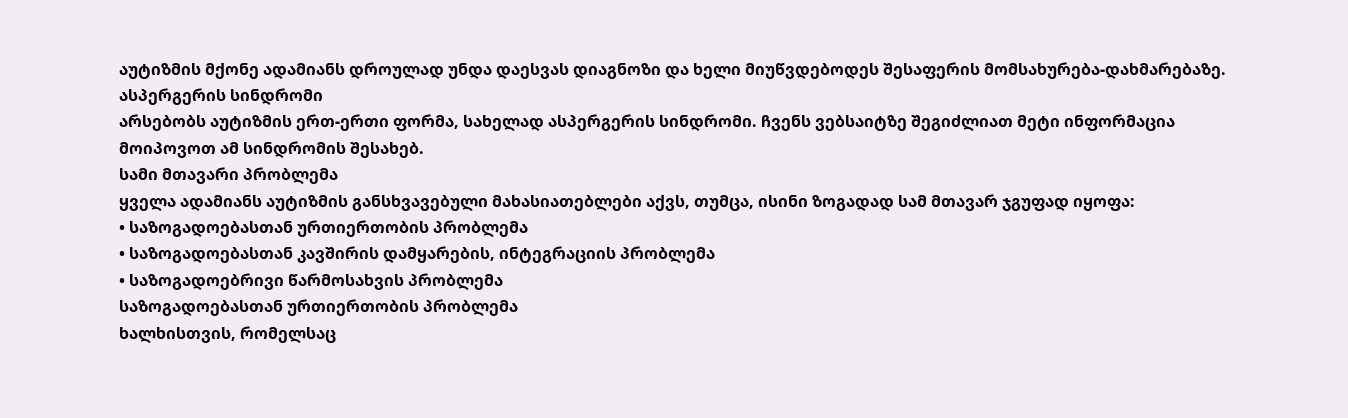აუტიზმის მქონე ადამიანს დროულად უნდა დაესვას დიაგნოზი და ხელი მიუწვდებოდეს შესაფერის მომსახურება-დახმარებაზე.
ასპერგერის სინდრომი
არსებობს აუტიზმის ერთ-ერთი ფორმა, სახელად ასპერგერის სინდრომი. ჩვენს ვებსაიტზე შეგიძლიათ მეტი ინფორმაცია მოიპოვოთ ამ სინდრომის შესახებ.
სამი მთავარი პრობლემა
ყველა ადამიანს აუტიზმის განსხვავებული მახასიათებლები აქვს, თუმცა, ისინი ზოგადად სამ მთავარ ჯგუფად იყოფა:
• საზოგადოებასთან ურთიერთობის პრობლემა
• საზოგადოებასთან კავშირის დამყარების, ინტეგრაციის პრობლემა
• საზოგადოებრივი წარმოსახვის პრობლემა
საზოგადოებასთან ურთიერთობის პრობლემა
ხალხისთვის, რომელსაც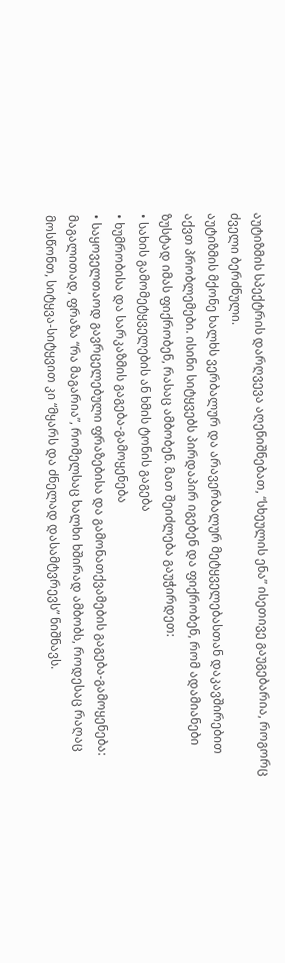აუტიზმის სპექტრის დარღვევა აღენიშნებათ, “სხეულის ენა” ისეთივე გაუგებარია, როგორც ძველი ბერძნული.
აუტიზმის მქონე ხალხს ვერბალურ და არავერბალურ მეტყველებასთან დაკავშირებით აქვთ პრობლემები. ისინი სიტყვებს პირდაპირ იგებენ და ფიქრობენ, რომ ადამიანები ზუსტად იმას ფიქრობენ, რასაც ამბობენ. მათ შეიძლება გაუჭირდეთ:
• სახის გამომეტყველების ან ხმის ტონის გაგება
• ხუმრობისა და სარკაზმის გაგება-გამოყენება
• საყოველთაოდ გავრცელებული ფრაზებისა და გამონათქვამების გაგება-გამოყენება: მაგალითად, ფრაზა “რა მაგარია”, რომელსაც ხალხი ხშირად ამბობს, როდესაც რაღაც მოსწონთ, სიტყვა-სიტყვით კი “მყარს და ძნელად დასამტვრევს” ნიშნავს.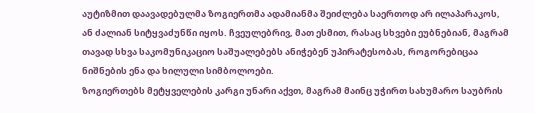აუტიზმით დაავადებულმა ზოგიერთმა ადამიანმა შეიძლება საერთოდ არ ილაპარაკოს, ან ძალიან სიტყვაძუნწი იყოს. ჩვეულებრივ, მათ ესმით, რასაც სხვები ეუბნებიან, მაგრამ თავად სხვა საკომუნიკაციო საშუალებებს ანიჭებენ უპირატესობას, როგორებიცაა ნიშნების ენა და ხილული სიმბოლოები.
ზოგიერთებს მეტყველების კარგი უნარი აქვთ, მაგრამ მაინც უჭირთ სახუმარო საუბრის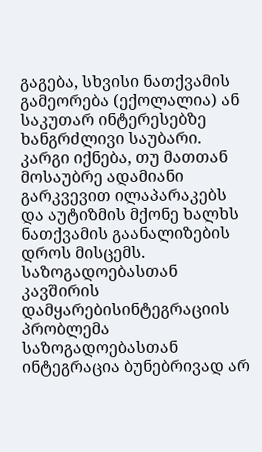გაგება, სხვისი ნათქვამის გამეორება (ექოლალია) ან საკუთარ ინტერესებზე ხანგრძლივი საუბარი.
კარგი იქნება, თუ მათთან მოსაუბრე ადამიანი გარკვევით ილაპარაკებს და აუტიზმის მქონე ხალხს ნათქვამის გაანალიზების დროს მისცემს.
საზოგადოებასთან კავშირის დამყარებისინტეგრაციის პრობლემა
საზოგადოებასთან ინტეგრაცია ბუნებრივად არ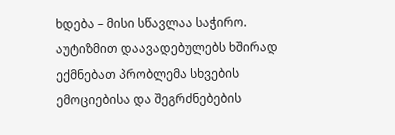ხდება – მისი სწავლაა საჭირო.
აუტიზმით დაავადებულებს ხშირად ექმნებათ პრობლემა სხვების ემოციებისა და შეგრძნებების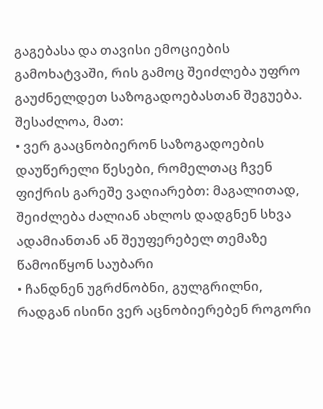გაგებასა და თავისი ემოციების გამოხატვაში, რის გამოც შეიძლება უფრო გაუძნელდეთ საზოგადოებასთან შეგუება. შესაძლოა, მათ:
• ვერ გააცნობიერონ საზოგადოების დაუწერელი წესები, რომელთაც ჩვენ ფიქრის გარეშე ვაღიარებთ: მაგალითად, შეიძლება ძალიან ახლოს დადგნენ სხვა ადამიანთან ან შეუფერებელ თემაზე წამოიწყონ საუბარი
• ჩანდნენ უგრძნობნი, გულგრილნი, რადგან ისინი ვერ აცნობიერებენ როგორი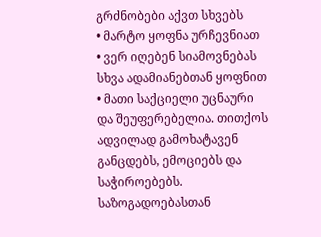გრძნობები აქვთ სხვებს
• მარტო ყოფნა ურჩევნიათ
• ვერ იღებენ სიამოვნებას სხვა ადამიანებთან ყოფნით
• მათი საქციელი უცნაური და შეუფერებელია. თითქოს ადვილად გამოხატავენ განცდებს, ემოციებს და საჭიროებებს.
საზოგადოებასთან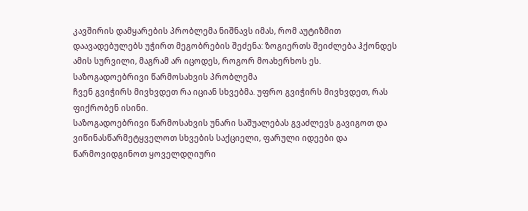კავშირის დამყარების პრობლემა ნიშნავს იმას, რომ აუტიზმით დაავადებულებს უჭირთ მეგობრების შეძენა: ზოგიერთს შეიძლება ჰქონდეს ამის სურვილი, მაგრამ არ იცოდეს, როგორ მოახერხოს ეს.
საზოგადოებრივი წარმოსახვის პრობლემა
ჩვენ გვიჭირს მივხვდეთ რა იციან სხვებმა. უფრო გვიჭირს მივხვდეთ, რას ფიქრობენ ისინი.
საზოგადოებრივი წარმოსახვის უნარი საშუალებას გვაძლევს გავიგოთ და ვიწინასწარმეტყველოთ სხვების საქციელი, ფარული იდეები და წარმოვიდგინოთ ყოველდღიური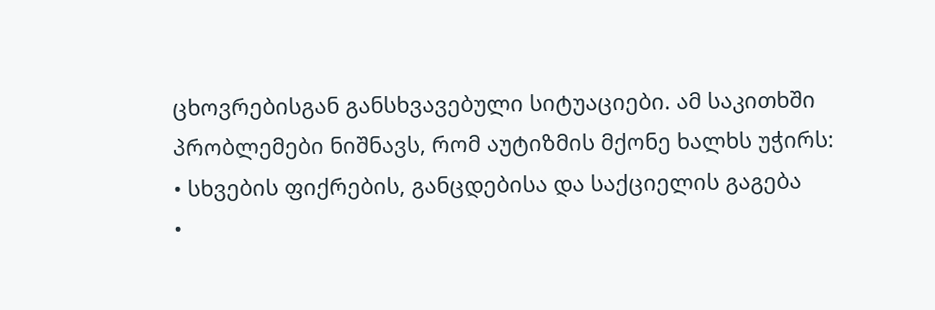ცხოვრებისგან განსხვავებული სიტუაციები. ამ საკითხში პრობლემები ნიშნავს, რომ აუტიზმის მქონე ხალხს უჭირს:
• სხვების ფიქრების, განცდებისა და საქციელის გაგება
•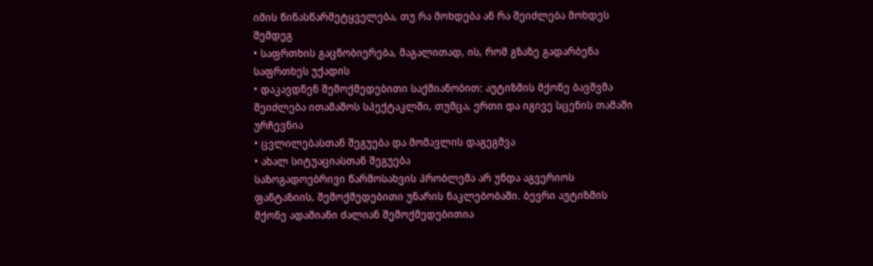იმის წინასწარმეტყველება, თუ რა მოხდება ან რა შეიძლება მოხდეს შემდეგ
• საფრთხის გაცნობიერება, მაგალითად, ის, რომ გზაზე გადარბენა საფრთხეს უქადის
• დაკავდნენ შემოქმედებითი საქმიანობით: აუტიზმის მქონე ბავშვმა შეიძლება ითამაშოს სპექტაკლში, თუმცა, ერთი და იგივე სცენის თამაში ურჩევნია
• ცვლილებასთან შეგუება და მომავლის დაგეგმვა
• ახალ სიტუაციასთან შეგუება
საზოგადოებრივი წარმოსახვის პრობლემა არ უნდა აგვერიოს ფანტაზიის, შემოქმედებითი უნარის ნაკლებობაში. ბევრი აუტიზმის მქონე ადამიანი ძალიან შემოქმედებითია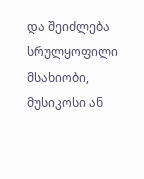და შეიძლება სრულყოფილი მსახიობი, მუსიკოსი ან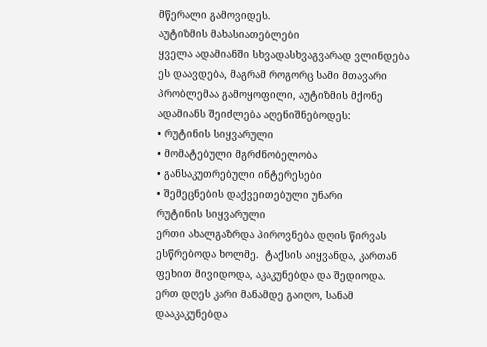მწერალი გამოვიდეს.
აუტიზმის მახასიათებლები
ყველა ადამიანში სხვადასხვაგვარად ვლინდება ეს დაავდება, მაგრამ როგორც სამი მთავარი პრობლემაა გამოყოფილი, აუტიზმის მქონე ადამიანს შეიძლება აღენიშნებოდეს:
• რუტინის სიყვარული
• მომატებული მგრძნობელობა
• განსაკუთრებული ინტერესები
• შემეცნების დაქვეითებული უნარი
რუტინის სიყვარული
ერთი ახალგაზრდა პიროვნება დღის წირვას ესწრებოდა ხოლმე.  ტაქსის აიყვანდა, კართან ფეხით მივიდოდა, აკაკუნებდა და შედიოდა. ერთ დღეს კარი მანამდე გაიღო, სანამ დააკაკუნებდა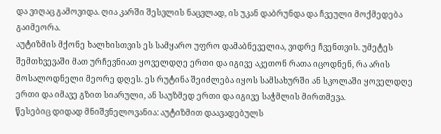და ვიღაც გამოვიდა. ღია კარში შესვლის ნაცვლად, ის უკან დაბრუნდა და ჩვეული მოქმედება გაიმეორა.
აუტიზმის მქონე ხალხისთვის ეს სამყარო უფრო დამაბნეველია, ვიდრე ჩვენთვის. უმეტეს შემთხვევაში მათ ურჩევნიათ ყოველდღე ერთი და იგივე აკეთონ რათა იცოდნენ, რა არის მოსალოდნელი მეორე დღეს. ეს რუტინა შეიძლება იყოს სამსახურში ან სკოლაში ყოველდღე ერთი და იმავე გზით სიარული, ან საუზმედ ერთი და იგივე საჭმლის მირთმევა.
წესებიც დიდად მნიშვნელოვანია: აუტიზმით დაავადებულს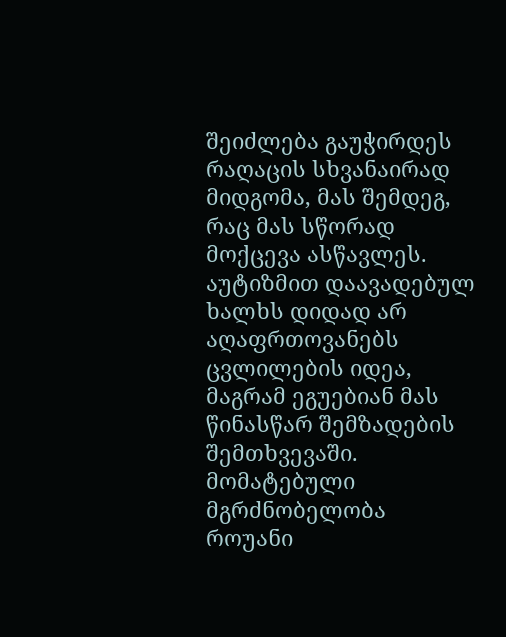შეიძლება გაუჭირდეს რაღაცის სხვანაირად მიდგომა, მას შემდეგ, რაც მას სწორად მოქცევა ასწავლეს. აუტიზმით დაავადებულ ხალხს დიდად არ აღაფრთოვანებს ცვლილების იდეა, მაგრამ ეგუებიან მას წინასწარ შემზადების შემთხვევაში.
მომატებული მგრძნობელობა
როუანი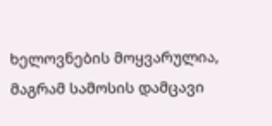ხელოვნების მოყვარულია, მაგრამ სამოსის დამცავი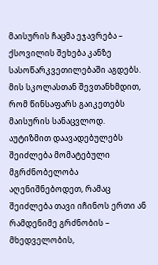მაისურის ჩაცმა ეჯავრება – ქსოვილის შეხება კანზე სასოწარკვეთილებაში აგდებს. მის სკოლასთან შევთანხმდით, რომ წინსაფარს გაიკეთებს მაისურის სანაცვლოდ.
აუტიზმით დაავადებულებს შეიძლება მომატებული მგრძნობელობა აღენიშნებოდეთ, რამაც შეიძლება თავი იჩინოს ერთი ან რამდენიმე გრძნობის – მხედველობის,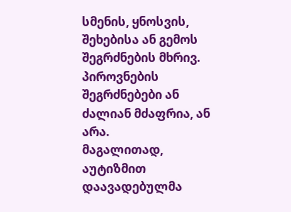სმენის, ყნოსვის, შეხებისა ან გემოს შეგრძნების მხრივ. პიროვნების შეგრძნებები ან ძალიან მძაფრია, ან არა.
მაგალითად, აუტიზმით დაავადებულმა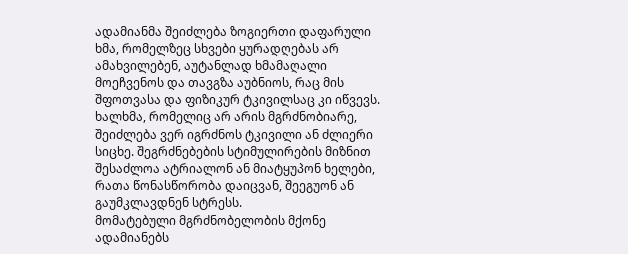ადამიანმა შეიძლება ზოგიერთი დაფარული ხმა, რომელზეც სხვები ყურადღებას არ ამახვილებენ, აუტანლად ხმამაღალი მოეჩვენოს და თავგზა აუბნიოს, რაც მის შფოთვასა და ფიზიკურ ტკივილსაც კი იწვევს.
ხალხმა, რომელიც არ არის მგრძნობიარე, შეიძლება ვერ იგრძნოს ტკივილი ან ძლიერი სიცხე. შეგრძნებების სტიმულირების მიზნით შესაძლოა ატრიალონ ან მიატყუპონ ხელები, რათა წონასწორობა დაიცვან, შეეგუონ ან გაუმკლავდნენ სტრესს.
მომატებული მგრძნობელობის მქონე ადამიანებს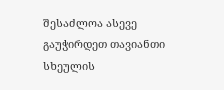შესაძლოა ასევე გაუჭირდეთ თავიანთი სხეულის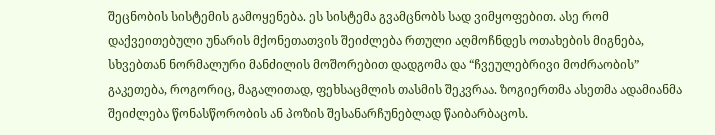შეცნობის სისტემის გამოყენება. ეს სისტემა გვამცნობს სად ვიმყოფებით. ასე რომ დაქვეითებული უნარის მქონეთათვის შეიძლება რთული აღმოჩნდეს ოთახების მიგნება, სხვებთან ნორმალური მანძილის მოშორებით დადგომა და “ჩვეულებრივი მოძრაობის” გაკეთება, როგორიც, მაგალითად, ფეხსაცმლის თასმის შეკვრაა. ზოგიერთმა ასეთმა ადამიანმა შეიძლება წონასწორობის ან პოზის შესანარჩუნებლად წაიბარბაცოს.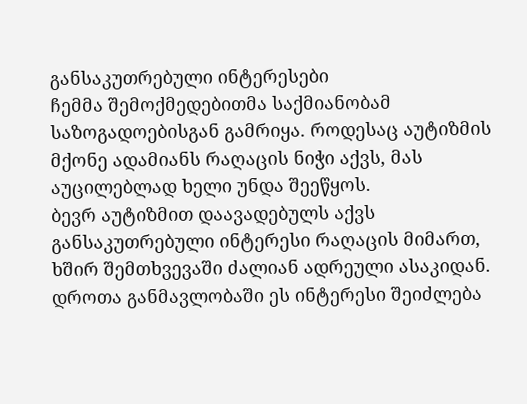განსაკუთრებული ინტერესები
ჩემმა შემოქმედებითმა საქმიანობამ საზოგადოებისგან გამრიყა. როდესაც აუტიზმის მქონე ადამიანს რაღაცის ნიჭი აქვს, მას აუცილებლად ხელი უნდა შეეწყოს.
ბევრ აუტიზმით დაავადებულს აქვს განსაკუთრებული ინტერესი რაღაცის მიმართ, ხშირ შემთხვევაში ძალიან ადრეული ასაკიდან. დროთა განმავლობაში ეს ინტერესი შეიძლება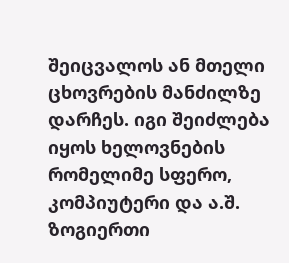შეიცვალოს ან მთელი ცხოვრების მანძილზე დარჩეს. იგი შეიძლება იყოს ხელოვნების რომელიმე სფერო, კომპიუტერი და ა.შ. ზოგიერთი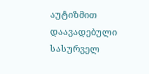აუტიზმით დაავადებული სასურველ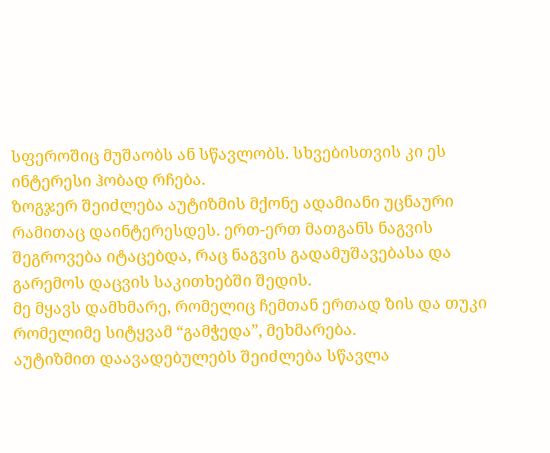სფეროშიც მუშაობს ან სწავლობს. სხვებისთვის კი ეს ინტერესი ჰობად რჩება.
ზოგჯერ შეიძლება აუტიზმის მქონე ადამიანი უცნაური რამითაც დაინტერესდეს. ერთ-ერთ მათგანს ნაგვის შეგროვება იტაცებდა, რაც ნაგვის გადამუშავებასა და გარემოს დაცვის საკითხებში შედის.
მე მყავს დამხმარე, რომელიც ჩემთან ერთად ზის და თუკი რომელიმე სიტყვამ “გამჭედა”, მეხმარება.
აუტიზმით დაავადებულებს შეიძლება სწავლა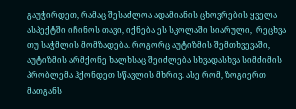გაუჭირდეთ, რამაც შესაძლოა ადამიანის ცხოვრების ყველა ასპექტში იჩინოს თავი, იქნება ეს სკოლაში სიარული,  რეცხვა თუ საჭმლის მომზადება. როგორც აუტიზმის შემთხვევაში, აუტიზმის არმქონე ხალხსაც შეიძლება სხვადასხვა სიმძიმის პრობლემა ჰქონდეთ სწავლის მხრივ. ასე რომ, ზოგიერთ მათგანს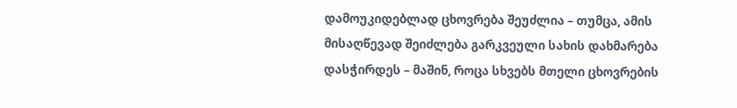დამოუკიდებლად ცხოვრება შეუძლია – თუმცა, ამის მისაღწევად შეიძლება გარკვეული სახის დახმარება დასჭირდეს – მაშინ, როცა სხვებს მთელი ცხოვრების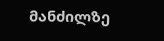მანძილზე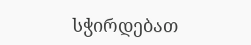სჭირდებათ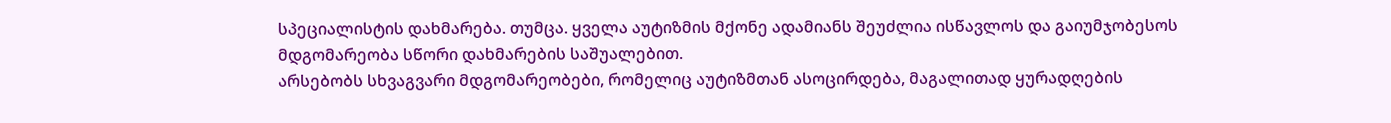სპეციალისტის დახმარება. თუმცა. ყველა აუტიზმის მქონე ადამიანს შეუძლია ისწავლოს და გაიუმჯობესოს მდგომარეობა სწორი დახმარების საშუალებით.
არსებობს სხვაგვარი მდგომარეობები, რომელიც აუტიზმთან ასოცირდება, მაგალითად ყურადღების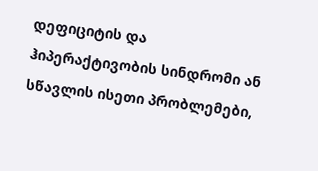დეფიციტის და ჰიპერაქტივობის სინდრომი ან სწავლის ისეთი პრობლემები,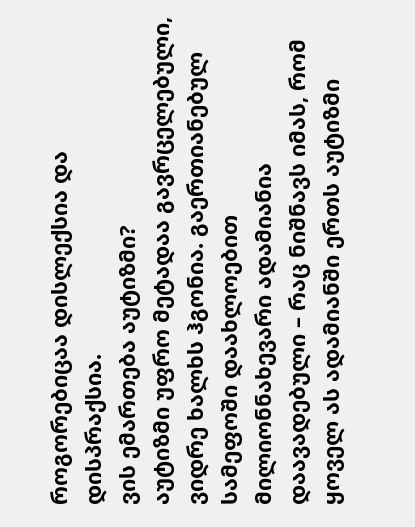როგორებიცაა დისლექსია და დისპრაქსია.
ვის ემართება აუტიზმი?
აუტიზმი უფრო მეტადაა გავრცელებული, ვიდრე ხალხს ჰგონია. გაერთიანებულ სამეფოში დაახლოებით მილიონნახევარი ადამიანია დაავადებული – რაც ნიშნავს იმას, რომ ყოველ ას ადამიანში ერთს აუტიზმი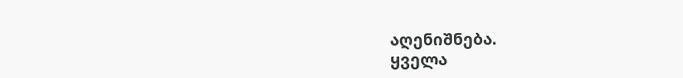აღენიშნება.
ყველა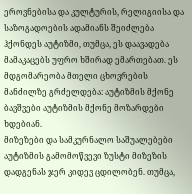ეროვნებისა და კულტურის, რელიგიისა და საზოგადოების ადამიანს შეიძლება ჰქონდეს აუტიზმი, თუმცა, ეს დაავადება მამაკაცებს უფრო ხშირად ემართებათ. ეს მდგომარეობა მთელი ცხოვრების მანძილზე გრძელდება: აუტიზმის მქონე ბავშვები აუტიზმის მქონე მოზარდები ხდებიან.
მიზეზები და სამკურნალო საშუალებები
აუტიზმის გამომოწვევი ზუსტი მიზეზის დადგენას ჯერ კიდევ ცდილობენ. თუმცა,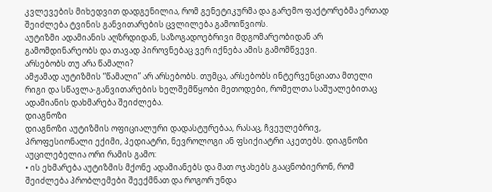კვლევების მიხედვით დადგენილია, რომ გენეტიკურმა და გარემო ფაქტორებმა ერთად შეიძლება ტვინის განვითარების ცვლილება გამოიწვიოს.
აუტიზმი ადამიანის აღზრდიდან, საზოგადოებრივი მდგომარეობიდან არ გამომდინარეობს და თავად პიროვნებაც ვერ იქნება ამის გამომწვევი.
არსებობს თუ არა წამალი?
ამჟამად აუტიზმის “წამალი” არ არსებობს. თუმცა, არსებობს ინტერვენციათა მთელი რიგი და სწავლა-განვითარების ხელშემწყობი მეთოდები, რომელთა საშუალებითაც ადამიანის დახმარება შეიძლება.
დიაგნოზი
დიაგნოზი აუტიზმის ოფიციალური დადასტურებაა, რასაც, ჩვეულებრივ, პროფესიონალი ექიმი, პედიატრი, ნევროლოგი ან ფსიქიატრი აკეთებს. დიაგნოზი აუცილებელია ორი რამის გამო:
• ის ეხმარება აუტიზმის მქონე ადამიანებს და მათ ოჯახებს გააცნობიერონ, რომ შეიძლება პრობლემები შეექმნათ და როგორ უნდა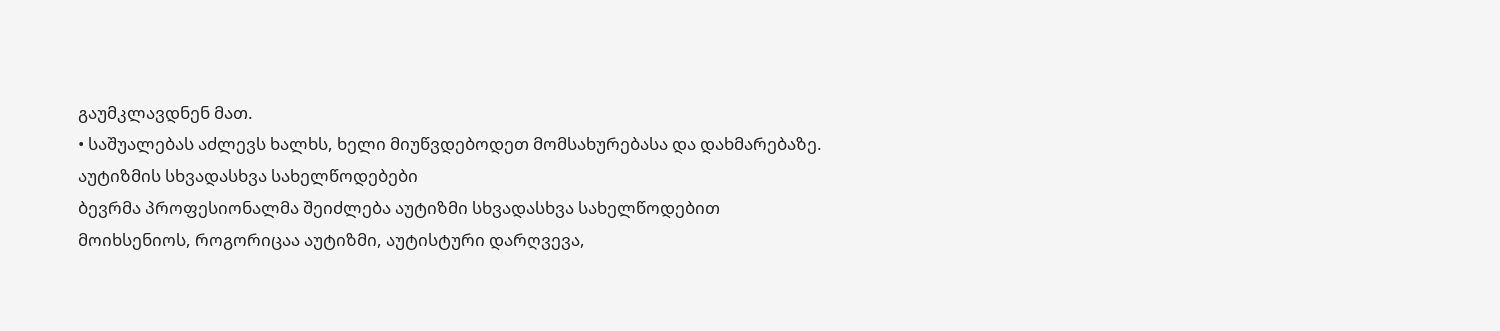გაუმკლავდნენ მათ.
• საშუალებას აძლევს ხალხს, ხელი მიუწვდებოდეთ მომსახურებასა და დახმარებაზე.
აუტიზმის სხვადასხვა სახელწოდებები
ბევრმა პროფესიონალმა შეიძლება აუტიზმი სხვადასხვა სახელწოდებით მოიხსენიოს, როგორიცაა აუტიზმი, აუტისტური დარღვევა,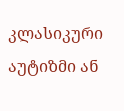კლასიკური აუტიზმი ან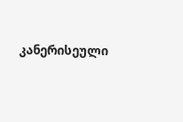კანერისეული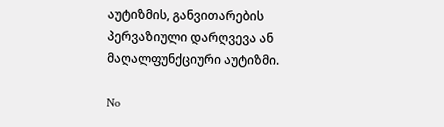აუტიზმის, განვითარების პერვაზიული დარღვევა ან მაღალფუნქციური აუტიზმი.

No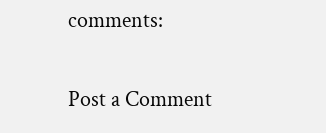comments:

Post a Comment